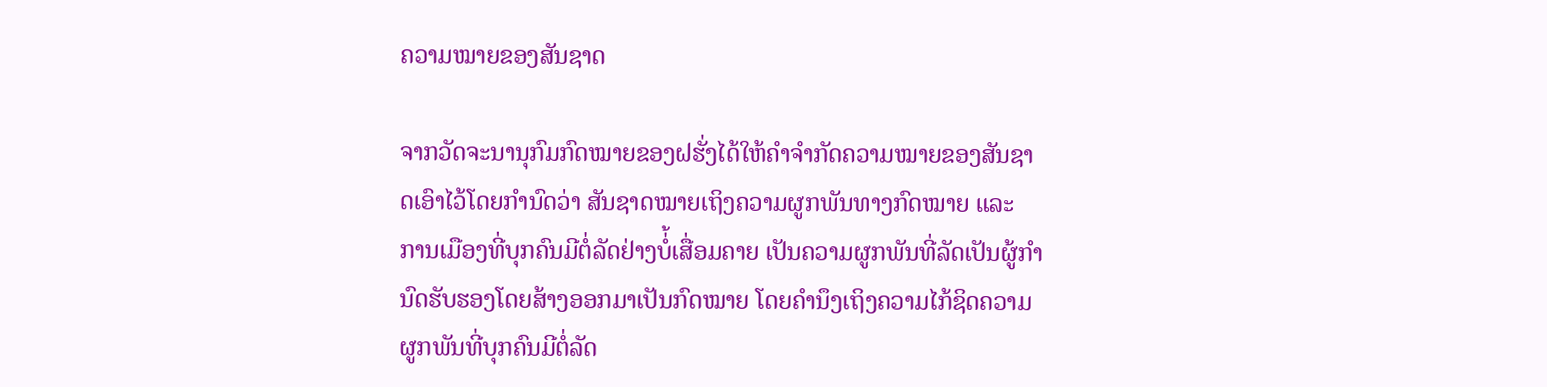ຄວາມໝາຍຂອງສັນຊາດ

ຈາກວັດຈະນານຸກົມກົດໝາຍຂອງຝຮັ່ງໄດ້ໃຫ້ຄໍາຈໍາກັດຄວາມໝາຍຂອງສັນຊາດເອົາໄວ້ໂດຍກຳນົດວ່າ ສັນຊາດໝາຍເຖິງຄວາມຜູກພັນທາງກົດໝາຍ ແລະ ການເມືອງທີ່ບຸກຄົນມີຕໍ່ລັດຢ່າງບໍ່້ເສື່ອມຄາຍ ເປັນຄວາມຜູກພັນທີ່ລັດເປັນຜູ້ກຳນົດຮັບຮອງໂດຍສ້າງອອກມາເປັນກົດໝາຍ ໂດຍຄຳນຶງເຖິງຄວາມໄກ້ຊິດຄວາມຜູກພັນທີ່ບຸກຄົນມີຕໍ່ລັດ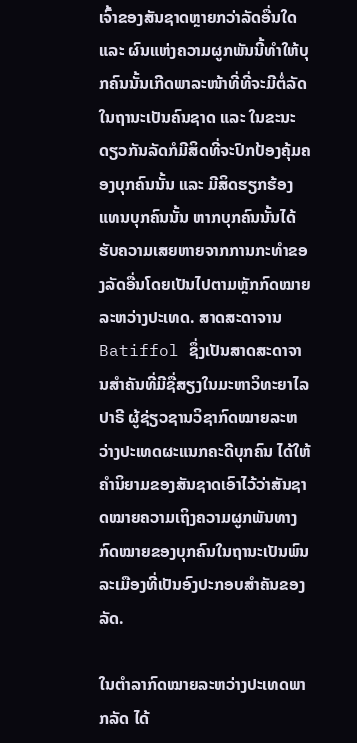ເຈົ້າຂອງສັນຊາດຫຼາຍກວ່າລັດອື່ນໃດ ແລະ ຜົນແຫ່ງຄວາມຜູກພັນນີ້ທຳໃຫ້ບຸກຄົນນັ້ນເກີດພາລະໜ້າທີ່ທີ່ຈະມີຕໍ່ລັດໃນຖານະເປັນຄົນຊາດ ແລະ ໃນຂະນະດຽວກັນລັດກໍມີສິດທີ່ຈະປົກປ້ອງຄຸ້ມຄອງບຸກຄົນນັ້ນ ແລະ ມີສິດຮຽກຮ້ອງແທນບຸກຄົນນັ້ນ ຫາກບຸກຄົນນັ້ນໄດ້ຮັບຄວາມເສຍຫາຍຈາກການກະທຳຂອງລັດອື່ນໂດຍເປັນໄປຕາມຫຼັກກົດໝາຍລະຫວ່າງປະເທດ. ສາດສະດາຈານ Batiffol ຊຶ່ງເປັນສາດສະດາຈານສຳຄັນທີ່ມີຊື່ສຽງໃນມະຫາວິທະຍາໄລປາຣີ ຜູ້ຊ່ຽວຊານວິຊາກົດໝາຍລະຫວ່າງປະເທດຜະແນກຄະດີບຸກຄົນ ໄດ້ໃຫ້ຄຳນິຍາມຂອງສັນຊາດເອົາໄວ້ວ່າສັນຊາດໝາຍຄວາມເຖິງຄວາມຜູກພັນທາງກົດໝາຍຂອງບຸກຄົນໃນຖານະເປັນພົນລະເມືອງທີ່ເປັນອົງປະກອບສຳຄັນຂອງລັດ.

ໃນຕຳລາກົດໝາຍລະຫວ່າງປະເທດພາກລັດ ໄດ້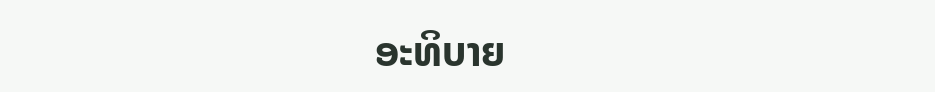ອະທິບາຍ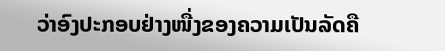ວ່າອົງປະກອບຢ່າງໜື່ງຂອງຄວາມເປັນລັດຄື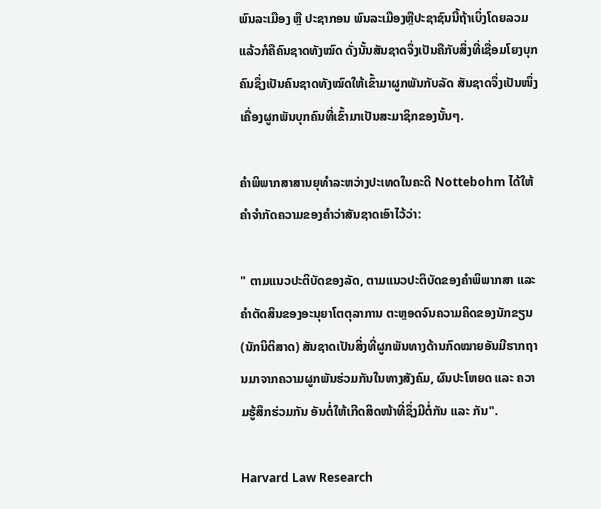ພົນລະເມືອງ ຫຼື ປະຊາກອນ ພົນລະເມືອງຫຼືປະຊາຊົນນີ້ຖ້າເບິ່ງໂດຍລວມແລ້ວກໍຄືຄົນຊາດທັງໝົດ ດັ່ງນັ້ນສັນຊາດຈຶ່ງເປັນຄືກັບສິ່ງທີ່ເຊື່ອມໂຍງບຸກຄົນຊຶ່ງເປັນຄົນຊາດທັງໝົດໃຫ້ເຂົ້າມາຜູກພັນກັບລັດ ສັນຊາດຈຶ່ງເປັນໜຶ່ງເຄື່ອງຜູກພັນບຸກຄົນທີ່ເຂົ້າມາເປັນສະມາຊິກຂອງນັ້ນໆ.

ຄຳພິພາກສາສານຍຸທຳລະຫວ່າງປະເທດໃນຄະດີ Nottebohm ໄດ້ໃຫ້ຄຳຈຳກັດຄວາມຂອງຄຳວ່າສັນຊາດເອົາໄວ້ວ່າ:

" ຕາມແນວປະຕິບັດຂອງລັດ, ຕາມແນວປະຕິບັດຂອງຄຳພິພາກສາ ແລະ ຄຳຕັດສິນຂອງອະນຸຍາໂຕຕຸລາການ ຕະຫຼອດຈົນຄວາມຄິດຂອງນັກຂຽນ(ນັກນິຕິສາດ) ສັນຊາດເປັນສິ່ງທີ່ຜູກພັນທາງດ້ານກົດໝາຍອັນມີຮາກຖານມາຈາກຄວາມຜູກພັນຮ່ວມກັນໃນທາງສັງຄົມ, ຜົນປະໂຫຍດ ແລະ ຄວາມຮູ້ສຶກຮ່ວມກັນ ອັນຕໍ່ໃຫ້ເກີດສິດໜ້າທີ່ຊຶ່ງມີຕໍ່ກັນ ແລະ ກັນ".

Harvard Law Research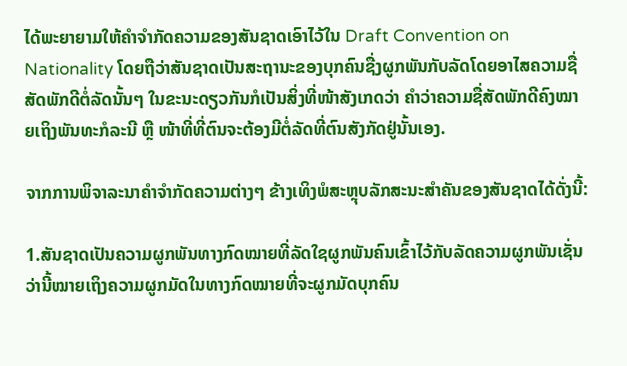ໄດ້ພະຍາຍາມໃຫ້ຄຳຈຳກັດຄວາມຂອງສັນຊາດເອົາໄວ້ໃນ Draft Convention on Nationality ໂດຍຖືວ່າສັນຊາດເປັນສະຖານະຂອງບຸກຄົນຊື່ງຜູກພັນກັບລັດໂດຍອາໄສຄວາມຊື່ສັດພັກດີຕໍ່ລັດນັ້ນໆ ໃນຂະນະດຽວກັນກໍເປັນສິ່ງທີ່ໜ້າສັງເກດວ່າ ຄຳວ່າຄວາມຊື່ສັດພັກດີຄົງໝາຍເຖິງພັນທະກໍລະນີ ຫຼື ໜ້າທີ່ທີ່ຕົນຈະຕ້ອງມີຕໍ່ລັດທີ່ຕົນສັງກັດຢູ່ນັ້ນເອງ.

ຈາກການພິຈາລະນາຄຳຈຳກັດຄວາມຕ່າງໆ ຂ້າງເທິງພໍສະຫຼຸບລັກສະນະສຳຄັນຂອງສັນຊາດໄດ້ດັ່ງນີ້:

1.ສັນຊາດເປັນຄວາມຜູກພັນທາງກົດໝາຍທີ່ລັດໃຊຜູກພັນຄົນເຂົ້າໄວ້ກັບລັດຄວາມຜູກພັນເຊັ່ນວ່ານີ້ໝາຍເຖິງຄວາມຜູກມັດໃນທາງກົດໝາຍທີ່ຈະຜູກມັດບຸກຄົນ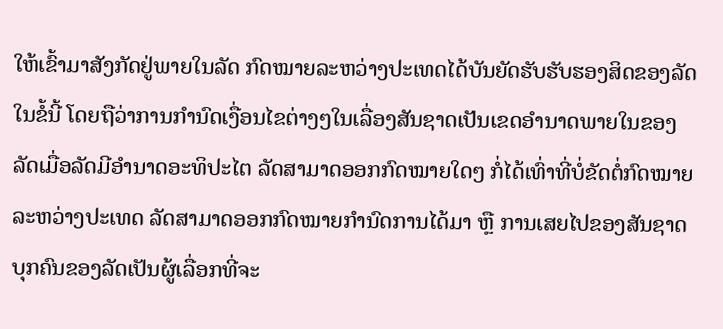ໃຫ້ເຂົ້າມາສັງກັດຢູ່ພາຍໃນລັດ ກົດໝາຍລະຫວ່າງປະເທດໄດ້ບັນຍັດຮັບຮັບຮອງສິດຂອງລັດໃນຂໍ້ນີ້ ໂດຍຖືວ່າການກຳນົດເງື່ອນໄຂຕ່າງໆໃນເລື່ອງສັນຊາດເປັນເຂດອຳນາດພາຍໃນຂອງລັດເມື່ອລັດມີອຳນາດອະທິປະໄຕ ລັດສາມາດອອກກົດໝາຍໃດໆ ກໍ່ໄດ້ເທົ່າທີ່ບໍ່ຂັດຕໍ່ກົດໝາຍລະຫວ່າງປະເທດ ລັດສາມາດອອກກົດໝາຍກຳນົດການໄດ້ມາ ຫຼື ການເສຍໄປຂອງສັນຊາດບຸກຄົນຂອງລັດເປັນຜູ້ເລື່ອກທີ່ຈະ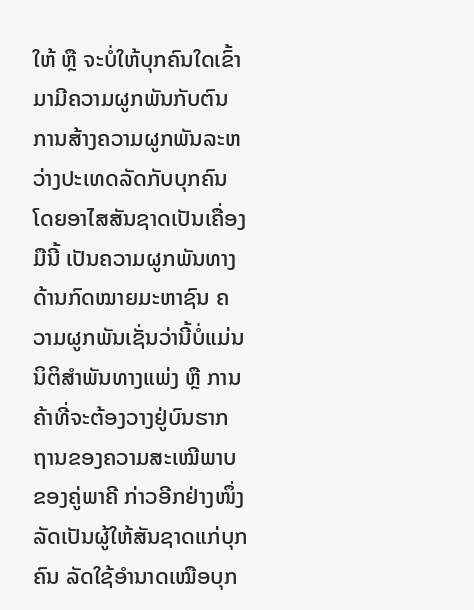ໃຫ້ ຫຼື ຈະບໍ່ໃຫ້ບຸກຄົນໃດເຂົ້າມາມີຄວາມຜູກພັນກັບຕົນ ການສ້າງຄວາມຜູກພັນລະຫວ່າງປະເທດລັດກັບບຸກຄົນໂດຍອາໄສສັນຊາດເປັນເຄື່ອງມືນີ້ ເປັນຄວາມຜູກພັນທາງດ້ານກົດໝາຍມະຫາຊົນ ຄວາມຜູກພັນເຊັ່ນວ່ານີ້ບໍ່ແມ່ນນິຕິສຳພັນທາງແພ່ງ ຫຼື ການຄ້າທີ່ຈະຕ້ອງວາງຢູ່ບົນຮາກຖານຂອງຄວາມສະເໝີພາບຂອງຄູ່ພາຄີ ກ່າວອີກຢ່າງໜຶ່ງ ລັດເປັນຜູ້ໃຫ້ສັນຊາດແກ່ບຸກຄົນ ລັດໃຊ້ອຳນາດເໝືອບຸກ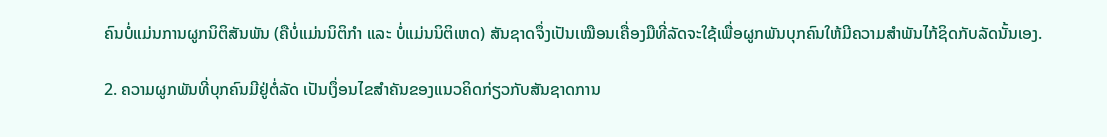ຄົນບໍ່ແມ່ນການຜູກນິຕິສັນພັນ (ຄືບໍ່ແມ່ນນິຕິກຳ ແລະ ບໍ່ແມ່ນນິຕິເຫດ) ສັນຊາດຈຶ່ງເປັນເໝືອນເຄື່ອງມືທີ່ລັດຈະໃຊ້ເພື່ອຜູກພັນບຸກຄົນໃຫ້ມີຄວາມສຳພັນໄກ້ຊິດກັບລັດນັ້ນເອງ.

2. ຄວາມຜູກພັນທີ່ບຸກຄົນມີຢູ່ຕໍ່ລັດ ເປັນເງຶ່ອນໄຂສໍາຄັນຂອງແນວຄິດກ່ຽວກັບສັນຊາດການ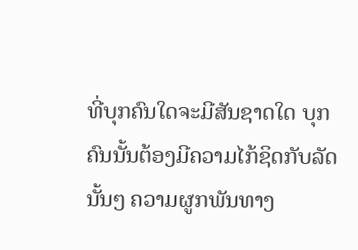ທີ່ບຸກຄົນໃດຈະມີສັນຊາດໃດ ບຸກຄົນນັ້ນຕ້ອງມີຄວາມໄກ້ຊິດກັບລັດນັ້ນໆ ຄວາມຜູກພັນທາງ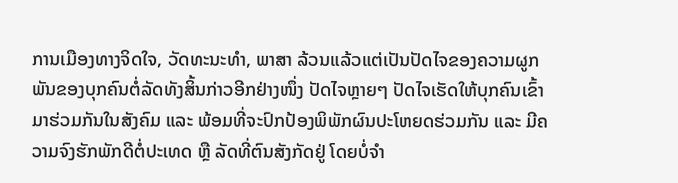ການເມືອງທາງຈິດໃຈ, ວັດທະນະທຳ, ພາສາ ລ້ວນແລ້ວແຕ່ເປັນປັດໄຈຂອງຄວາມຜູກພັນຂອງບຸກຄົນຕໍ່ລັດທັງສິ້ນກ່າວອີກຢ່າງໜຶ່ງ ປັດໄຈຫຼາຍໆ ປັດໄຈເຮັດໃຫ້ບຸກຄົນເຂົ້າມາຮ່ວມກັນໃນສັງຄົມ ແລະ ພ້ອມທີ່ຈະປົກປ້ອງພິພັກຜົນປະໂຫຍດຮ່ວມກັນ ແລະ ມີຄວາມຈົງຮັກພັກດີຕໍ່ປະເທດ ຫຼື ລັດທີ່ຕົນສັງກັດຢູ່ ໂດຍບໍ່ຈຳ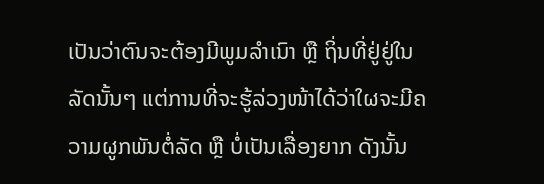ເປັນວ່າຕົນຈະຕ້ອງມີພູມລຳເນົາ ຫຼື ຖິ່ນທີ່ຢູ່ຢູ່ໃນລັດນັ້ນໆ ແຕ່ການທີ່ຈະຮູ້ລ່ວງໜ້າໄດ້ວ່າໃຜຈະມີຄວາມຜູກພັນຕໍ່ລັດ ຫຼື ບໍ່ເປັນເລື່ອງຍາກ ດັງນັ້ນ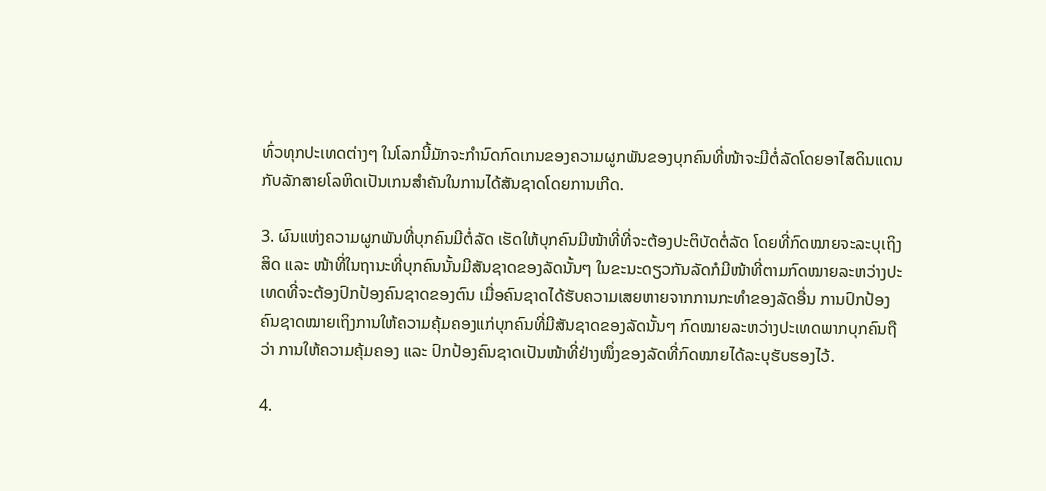ທົ່ວທຸກປະເທດຕ່າງໆ ໃນໂລກນີ້ມັກຈະກຳນົດກົດເກນຂອງຄວາມຜູກພັນຂອງບຸກຄົນທີ່ໜ້າຈະມີຕໍ່ລັດໂດຍອາໄສດິນແດນກັບລັກສາຍໂລຫິດເປັນເກນສຳຄັນໃນການໄດ້ສັນຊາດໂດຍການເກີດ.

3. ຜົນແຫ່ງຄວາມຜູກພັນທີ່ບຸກຄົນມີຕໍ່ລັດ ເຮັດໃຫ້ບຸກຄົນມີໜ້າທີ່ທີ່ຈະຕ້ອງປະຕິບັດຕໍ່ລັດ ໂດຍທີ່ກົດໝາຍຈະລະບຸເຖິງສິດ ແລະ ໜ້າທີ່ໃນຖານະທີ່ບຸກຄົນນັ້ນມີສັນຊາດຂອງລັດນັ້ນໆ ໃນຂະນະດຽວກັນລັດກໍມີໜ້າທີ່ຕາມກົດໝາຍລະຫວ່າງປະເທດທີ່ຈະຕ້ອງປົກປ້ອງຄົນຊາດຂອງຕົນ ເມື່ອຄົນຊາດໄດ້ຮັບຄວາມເສຍຫາຍຈາກການກະທຳຂອງລັດອື່ນ ການປົກປ້ອງຄົນຊາດໝາຍເຖິງການໃຫ້ຄວາມຄຸ້ມຄອງແກ່ບຸກຄົນທີ່ມີສັນຊາດຂອງລັດນັ້ນໆ ກົດໝາຍລະຫວ່າງປະເທດພາກບຸກຄົນຖືວ່າ ການໃຫ້ຄວາມຄຸ້ມຄອງ ແລະ ປົກປ້ອງຄົນຊາດເປັນໜ້າທີ່ຢ່າງໜຶ່ງຂອງລັດທີ່ກົດໝາຍໄດ້ລະບຸຮັບຮອງໄວ້.

4.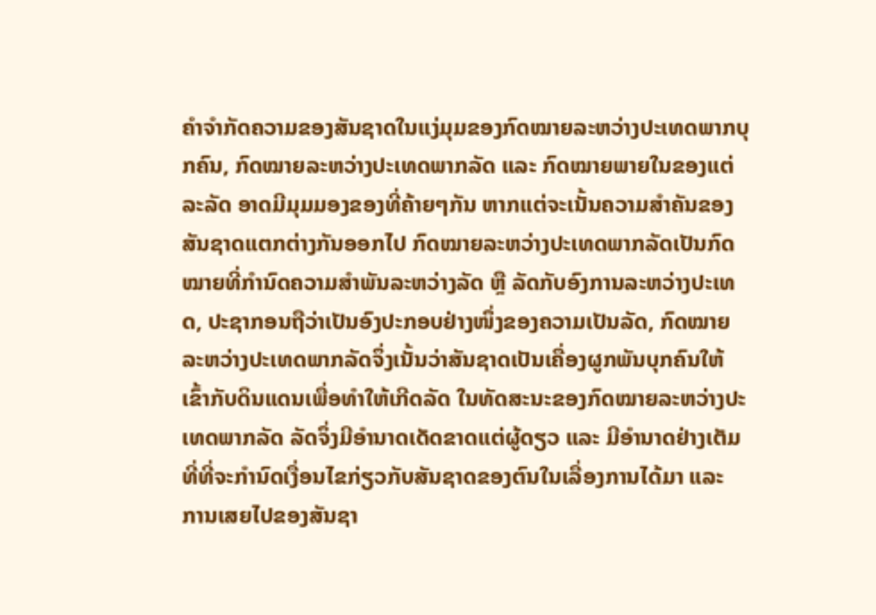ຄໍາຈໍາກັດຄວາມຂອງສັນຊາດໃນແງ່ມຸມຂອງກົດໝາຍລະຫວ່າງປະເທດພາກບຸກຄົນ, ກົດໝາຍລະຫວ່າງປະເທດພາກລັດ ແລະ ກົດໝາຍພາຍໃນຂອງແຕ່ລະລັດ ອາດມີມຸມມອງຂອງທີ່ຄ້າຍໆກັນ ຫາກແຕ່ຈະເນັ້ນຄວາມສຳຄັນຂອງສັນຊາດແຕກຕ່າງກັນອອກໄປ ກົດໝາຍລະຫວ່າງປະເທດພາກລັດເປັນກົດໝາຍທີ່ກຳນົດຄວາມສຳພັນລະຫວ່າງລັດ ຫຼື ລັດກັບອົງການລະຫວ່າງປະເທດ, ປະຊາກອນຖືວ່າເປັນອົງປະກອບຢ່າງໜຶ່ງຂອງຄວາມເປັນລັດ, ກົດໝາຍລະຫວ່າງປະເທດພາກລັດຈຶ່ງເນັ້ນວ່າສັນຊາດເປັນເຄື່ອງຜູກພັນບຸກຄົນໃຫ້ເຂົ້າກັບດິນແດນເພື່ອທຳໃຫ້ເກີດລັດ ໃນທັດສະນະຂອງກົດໝາຍລະຫວ່າງປະເທດພາກລັດ ລັດຈຶ່ງມີອຳນາດເດັດຂາດແຕ່ຜູ້ດຽວ ແລະ ມີອຳນາດຢ່າງເຕັມທີ່ທີ່ຈະກຳນົດເງື່ອນໄຂກ່ຽວກັບສັນຊາດຂອງຕົນໃນເລື່ອງການໄດ້ມາ ແລະ ການເສຍໄປຂອງສັນຊາ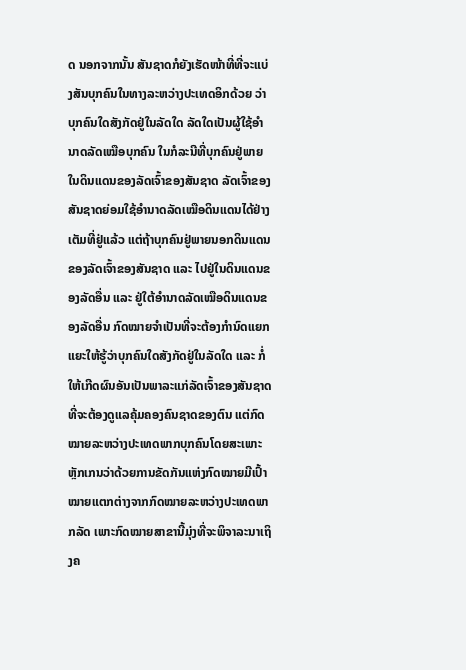ດ ນອກຈາກນັ້ນ ສັນຊາດກໍຍັງເຮັດໜ້າທີ່ທີ່ຈະແບ່ງສັນບຸກຄົນໃນທາງລະຫວ່າງປະເທດອິກດ້ວຍ ວ່າບຸກຄົນໃດສັງກັດຢູ່ໃນລັດໃດ ລັດໃດເປັນຜູ້ໃຊ້ອຳນາດລັດເໝືອບຸກຄົນ ໃນກໍລະນີທີ່ບຸກຄົນຢູ່ພາຍໃນດິນແດນຂອງລັດເຈົ້າຂອງສັນຊາດ ລັດເຈົ້າຂອງສັນຊາດຍ່ອມໃຊ້ອຳນາດລັດເໝືອດິນແດນໄດ້ຢ່າງເຕັມທີ່ຢູ່ແລ້ວ ແຕ່ຖ້າບຸກຄົນຢູ່ພາຍນອກດິນແດນຂອງລັດເຈົ້າຂອງສັນຊາດ ແລະ ໄປຢູ່ໃນດິນແດນຂອງລັດອື່ນ ແລະ ຢູ່ໃຕ້ອຳນາດລັດເໝືອດິນແດນຂອງລັດອື່ນ ກົດໝາຍຈຳເປັນທີ່ຈະຕ້ອງກຳນົດແຍກແຍະໃຫ້ຮູ້ວ່າບຸກຄົນໃດສັງກັດຢູ່ໃນລັດໃດ ແລະ ກໍ່ໃຫ້ເກີດຜົນອັນເປັນພາລະແກ່ລັດເຈົ້າຂອງສັນຊາດທີ່ຈະຕ້ອງດູແລຄຸ້ມຄອງຄົນຊາດຂອງຕົນ ແຕ່ກົດໝາຍລະຫວ່າງປະເທດພາກບຸກຄົນໂດຍສະເພາະຫຼັກເກນວ່າດ້ວຍການຂັດກັນແຫ່ງກົດໝາຍມີເປົ້າ ໝາຍແຕກຕ່າງຈາກກົດໝາຍລະຫວ່າງປະເທດພາກລັດ ເພາະກົດໝາຍສາຂານີ້ມຸ່ງທີ່ຈະພິຈາລະນາເຖິງຄ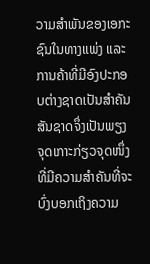ວາມສຳພັນຂອງເອກະຊົນໃນທາງແພ່ງ ແລະ ການຄ້າທີ່ມີອົງປະກອບຕ່າງຊາດເປັນສຳຄັນ ສັນຊາດຈຶ່ງເປັນພຽງຈຸດເກາະກ່ຽວຈຸດໜຶ່ງທີ່ມີຄວາມສຳຄັນທີ່ຈະບົ່ງບອກເຖິງຄວາມ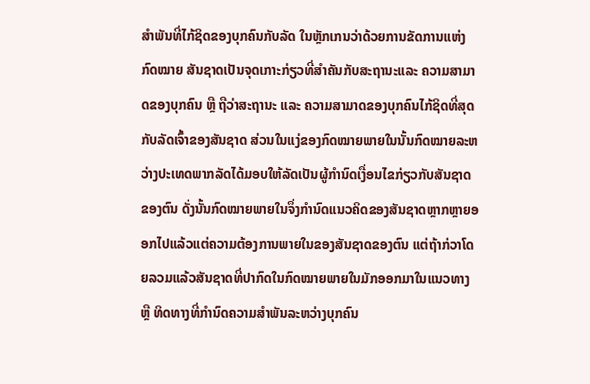ສຳພັນທີ່ໄກ້ຊິດຂອງບຸກຄົນກັບລັດ ໃນຫຼັກເກນວ່າດ້ວຍການຂັດການແຫ່ງກົດໝາຍ ສັນຊາດເປັນຈຸດເກາະກ່ຽວທີ່ສຳຄັນກັບສະຖານະແລະ ຄວາມສາມາດຂອງບຸກຄົນ ຫຼື ຖືວ່າສະຖານະ ແລະ ຄວາມສາມາດຂອງບຸກຄົນໄກ້ຊິດທີ່ສຸດກັບລັດເຈົ້າຂອງສັນຊາດ ສ່ວນໃນແງ່ຂອງກົດໝາຍພາຍໃນນັ້ນກົດໝາຍລະຫວ່າງປະເທດພາກລັດໄດ້ມອບໃຫ້ລັດເປັນຜູ້ກຳນົດເງື່ອນໄຂກ່ຽວກັບສັນຊາດຂອງຕົນ ດັ່ງນັ້ນກົດໝາຍພາຍໃນຈຶ່ງກຳນົດແນວຄິດຂອງສັນຊາດຫຼາກຫຼາຍອອກໄປແລ້ວແຕ່ຄວາມຕ້ອງການພາຍໃນຂອງສັນຊາດຂອງຕົນ ແຕ່ຖ້າກ່ວາໂດຍລວມແລ້ວສັນຊາດທີ່ປາກົດໃນກົດໝາຍພາຍໃນມັກອອກມາໃນແນວທາງ ຫຼື ທິດທາງທີ່ກຳນົດຄວາມສຳພັນລະຫວ່າງບຸກຄົນ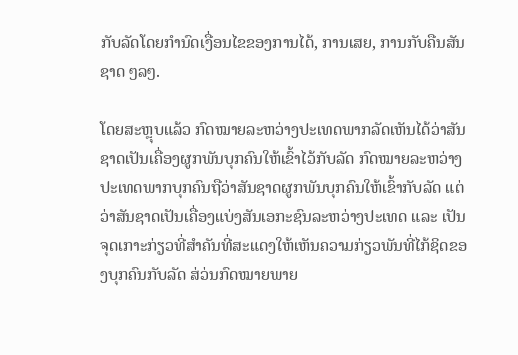ກັບລັດໂດຍກຳນົດເງື່ອນໄຂຂອງການໄດ້, ການເສຍ, ການກັບຄືນສັນຊາດ ໆລໆ.

ໂດຍສະຫຼຸບແລ້ວ ກົດໝາຍລະຫວ່າງປະເທດພາກລັດເຫັນໄດ້ວ່າສັນຊາດເປັນເຄື່ອງຜູກພັນບຸກຄົນໃຫ້ເຂົ້າໄວ້ກັບລັດ ກົດໝາຍລະຫວ່າງປະເທດພາກບຸກຄົນຖືວ່າສັນຊາດຜູກພັນບຸກຄົນໃຫ້ເຂົ້າກັບລັດ ແຕ່ວ່າສັນຊາດເປັນເຄື່ອງແບ່ງສັນເອກະຊົນລະຫວ່າງປະເທດ ແລະ ເປັນຈຸດເກາະກ່ຽວທີ່ສຳຄັນທີ່ສະແດງໃຫ້ເຫັນຄວາມກ່ຽວພັນທີ່ໄກ້ຊິດຂອງບຸກຄົນກັບລັດ ສ່ວ່ນກົດໝາຍພາຍ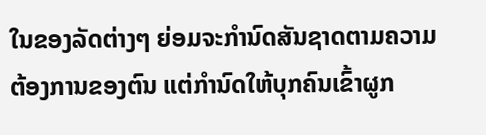ໃນຂອງລັດຕ່າງໆ ຍ່ອມຈະກຳນົດສັນຊາດຕາມຄວາມຕ້ອງການຂອງຕົນ ແຕ່ກຳນົດໃຫ້ບຸກຄົນເຂົ້າຜູກ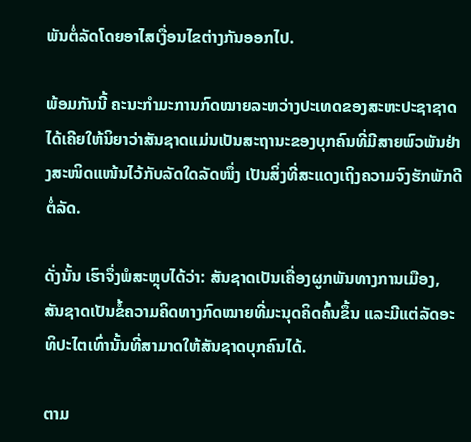ພັນຕໍ່ລັດໂດຍອາໄສເງື່ອນໄຂຕ່າງກັນອອກໄປ.

ພ້ອມກັນນີ້ ຄະນະກຳມະການກົດໝາຍລະຫວ່າງປະເທດຂອງສະຫະປະຊາຊາດໄດ້ເຄີຍໃຫ້ນິຍາວ່າສັນຊາດແມ່ນເປັນສະຖານະຂອງບຸກຄົນທີ່ມີສາຍພົວພັນຢ່າງສະໜິດແໜ້ນໄວ້ກັບລັດໃດລັດໜຶ່ງ ເປັນສິ່ງທີ່ສະແດງເຖິງຄວາມຈົງຮັກພັກດີຕໍ່ລັດ.

ດັ່ງນັ້ນ ເຮົາຈຶ່ງພໍສະຫຼຸບໄດ້ວ່າ: ສັນຊາດເປັນເຄື່ອງຜູກພັນທາງການເມືອງ, ສັນຊາດເປັນຂໍ້ຄວາມຄິດທາງກົດໝາຍທີ່ມະນຸດຄິດຄົ້ນຂຶ້ນ ແລະມີແຕ່ລັດອະທິປະໄຕເທົ່ານັ້ນທີ່ສາມາດໃຫ້ສັນຊາດບຸກຄົນໄດ້.

ຕາມ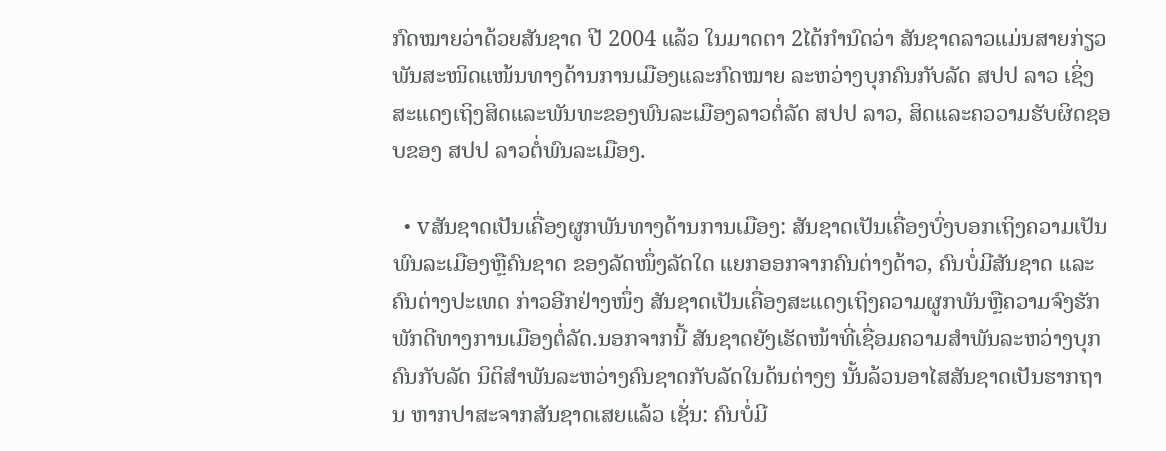ກົດໝາຍວ່າດ້ວຍສັນຊາດ ປີ 2004 ແລ້ວ ໃນມາດຕາ 2ໄດ້ກຳນົດວ່າ ສັນຊາດລາວແມ່ນສາຍກ່ຽວພັນສະໜິດແໜ້ນທາງດ້ານການເມືອງແລະກົດໝາຍ ລະຫວ່າງບຸກຄົນກັບລັດ ສປປ ລາວ ເຊິ່ງສະແດງເຖິງສິດແລະພັນທະຂອງພົນລະເມືອງລາວຕໍ່ລັດ ສປປ ລາວ, ສິດແລະຄວວາມຮັບຜິດຊອບຂອງ ສປປ ລາວຕໍ່ພົນລະເມືອງ.

  • vສັນຊາດເປັນເຄື່ອງຜູກພັນທາງດ້ານການເມືອງ: ສັນຊາດເປັນເຄື່ອງບົ່ງບອກເຖິງຄວາມເປັນພົນລະເມືອງຫຼືຄົນຊາດ ຂອງລັດໜຶ່ງລັດໃດ ແຍກອອກຈາກຄົນຕ່າງດ້າວ, ຄົນບໍ່ມີສັນຊາດ ແລະຄົນຕ່າງປະເທດ ກ່າວອີກຢ່າງໜຶ່ງ ສັນຊາດເປັນເຄື່ອງສະແດງເຖິງຄວາມຜູກພັນຫຼືຄວາມຈົງຮັກພັກດີທາງການເມືອງຕໍ່ລັດ.ນອກຈາກນີ້ ສັນຊາດຍັງເຮັດໜ້າທີ່ເຊື່ອມຄວາມສຳພັນລະຫວ່າງບຸກຄົນກັບລັດ ນິຕິສຳພັນລະຫວ່າງຄົນຊາດກັບລັດໃນດ້ນຕ່າງໆ ນັ້ນລ້ວນອາໄສສັນຊາດເປັນຮາກຖານ ຫາກປາສະຈາກສັນຊາດເສຍແລ້ວ ເຊັ່ນ: ຄົນບໍ່ມີ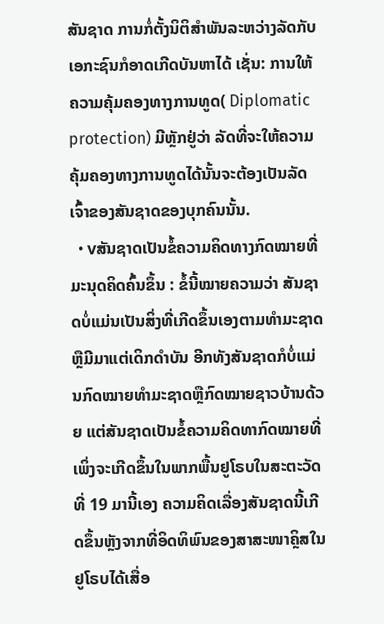ສັນຊາດ ການກໍ່ຕັ້ງນິຕິສຳພັນລະຫວ່າງລັດກັບເອກະຊົນກໍອາດເກີດບັນຫາໄດ້ ເຊັ່ນ: ການໃຫ້ຄວາມຄຸ້ມຄອງທາງການທູດ( Diplomatic protection) ມີຫຼັກຢູ່ວ່າ ລັດທີ່ຈະໃຫ້ຄວາມຄຸ້ມຄອງທາງການທູດໄດ້ນັ້ນຈະຕ້ອງເປັນລັດເຈົ້າຂອງສັນຊາດຂອງບຸກຄົນນັ້ນ.
  • vສັນຊາດເປັນຂໍ້ຄວາມຄິດທາງກົດໝາຍທີ່ມະນຸດຄິດຄົ້ນຂຶ້ນ : ຂໍ້ນີ້ໝາຍຄວາມວ່າ ສັນຊາດບໍ່ແມ່ນເປັນສິ່ງທີ່ເກີດຂຶ້ນເອງຕາມທຳມະຊາດຫຼືມີມາແຕ່ເດິກດຳບັນ ອີກທັງສັນຊາດກໍບໍ່ແມ່ນກົດໝາຍທຳມະຊາດຫຼືກົດໝາຍຊາວບ້ານດ້ວຍ ແຕ່ສັນຊາດເປັນຂໍ້ຄວາມຄິດທາກົດໝາຍທີ່ເພິ່ງຈະເກີດຂຶ້ນໃນພາກພື້ນຢູໂຣບໃນສະຕະວັດທີ່ 19 ມານີ້ເອງ ຄວາມຄິດເລື່ອງສັນຊາດນີ້ເກີດຂຶ້ນຫຼັງຈາກທີ່ອິດທິພົນຂອງສາສະໜາຄຼິສໃນຢູໂຣບໄດ້ເສື່ອ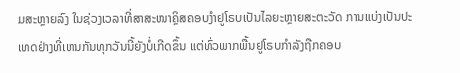ມສະຫຼາຍລົງ ໃນຊ່ວງເວລາທີ່ສາສະໜາຄຼິສຄອບງຳຢູໂຣບເປັນໄລຍະຫຼາຍສະຕະວັດ ການແບ່ງເປັນປະເທດຢ່າງທີ່ເຫນກັນທຸກວັນນີ້ຍັງບໍ່ເກີດຂຶ້ນ ແຕ່ທົ່ວພາກພື້ນຢູໂຣບກຳລັງຖືກຄອບ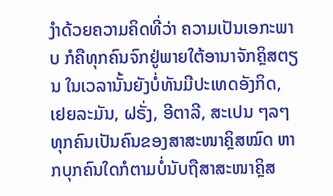ງຳດ້ວຍຄວາມຄິດທີ່ວ່າ ຄວາມເປັນເອກະພາບ ກໍຄືທຸກຄົນຈົກຢູ່ພາຍໃຕ້ອານາຈັກຄຼິສຕຽນ ໃນເວລານັ້ນຍັງບໍ່ທັນມີປະເທດອັງກິດ, ເຢຍລະມັນ, ຝຣັ່ງ, ອີຕາລີ, ສະເປນ ໆລໆ ທຸກຄົນເປັນຄົນຂອງສາສະໜາຄຼິສໝົດ ຫາກບຸກຄົນໃດກໍຕາມບໍ່ນັບຖືສາສະໜາຄຼິສ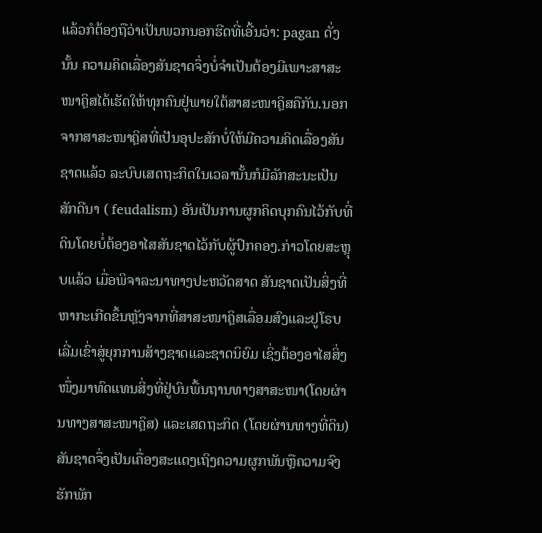ແລ້ວກໍຕ້ອງຖືວ່າເປັນພວກນອກຮີດທີ່ເອີ້ນວ່າ: pagan ດັ່ງນັ້ນ ຄວາມຄິດເລື່ອງສັນຊາດຈຶ່ງບໍ່ຈຳເປັນຕ້ອງມີເພາະສາສະໜາຄຼິສໄດ້ເຮັດໃຫ້ທຸກຄົນຢູ່ພາຍໃຕ້ສາສະໜາຄຼິສຄືກັນ.ນອກຈາກສາສະໜາຄຼິສທີ່ເປັນອຸປະສັກບໍ່ໃຫ້ມີຄວາມຄິດເລື່ອງສັນຊາດແລ້ວ ລະບົບເສດຖະກິດໃນເວລານັ້ນກໍມີລັກສະນະເປັນສັກດີນາ ( feudalism) ອັນເປັນການຜູກຄິດບຸກຄົນໄວ້ກັບທີ່ດິນໂດຍບໍ່ຕ້ອງອາໄສສັນຊາດໄວ້ກັບຜູ້ປົກຄອງ.ກ່າວໂດຍສະຫຼຸບແລ້ວ ເມື່ອພິຈາລະນາທາງປະຫວັດສາດ ສັນຊາດເປັນສິ່ງທີ່ຫາກະເກີດຂຶ້ນຫຼັງຈາກທີ່ສາສະໜາຄຼິສເລື່ອມສົງແລະຢູໂຣບເລີ່ມເຂົ່າສູ່ຍຸກການສ້າງຊາດແລະຊາດນິຍົມ ເຊິ່ງຕ້ອງອາໄສສິ່ງໜຶ່ງມາທົດແທນສິ່ງທີ່ຢູ່ບົນພື້ນຖານທາງສາສະໜາ(ໂດຍຜ່ານທາງສາສະໜາຄຼິສ) ແລະເສດຖະກິດ (ໂດຍຜ່ານທາງທີ່ດິນ) ສັນຊາດຈຶ່ງເປັນເຄື່ອງສະແດງເຖິງຄວາມຜູກພັນຫຼືຄວາມຈົງຮັກພັກ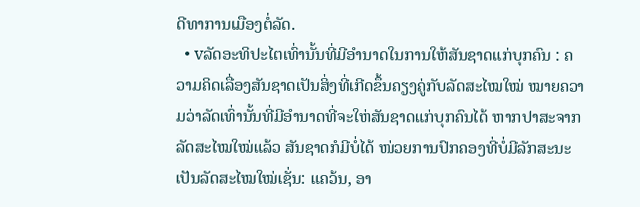ດີທາການເມືອງຕໍ່ລັດ.
  • vລັດອະທິປະໄຕເທົ່ານັ້ນທີ່ມີອຳນາດໃນການໃຫ້ສັນຊາດແກ່ບຸກຄົນ : ຄວາມຄິດເລື່ອງສັນຊາດເປັນສິ່ງທີ່ເກີດຂຶ້ນຄຽງຄູ່ກັບລັດສະໄໝໃໝ່ ໝາຍຄວາມວ່າລັດເທົ່ານັ້ນທີ່ມີອຳນາດທີ່ຈະໃຫ່ສັນຊາດແກ່ບຸກຄົນໄດ້ ຫາກປາສະຈາກລັດສະໄໝໃໝ່ແລ້ວ ສັນຊາດກໍມີບໍ່ໄດ້ ໜ່ວຍການປົກຄອງທີ່ບໍ່ມີລັກສະນະເປັນລັດສະໄໝໃໝ່ເຊັ່ນ: ແຄວ້ນ, ອາ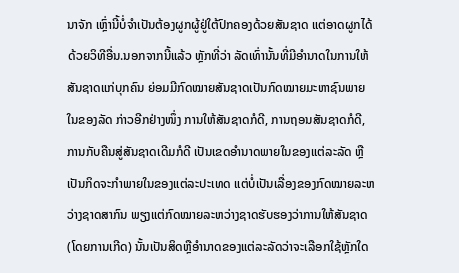ນາຈັກ ເຫຼົ່ານີ້ບໍ່ຈຳເປັນຕ້ອງຜູກຜູ້ຢູ່ໃຕ້ປົກຄອງດ້ວຍສັນຊາດ ແຕ່ອາດຜູກໄດ້ດ້ວຍວິທີອື່ນ.ນອກຈາກນີ້ແລ້ວ ຫຼັກທີ່ວ່າ ລັດເທົ່ານັ້ນທີ່ມີອຳນາດໃນການໃຫ້ສັນຊາດແກ່ບຸກຄົນ ຍ່ອມມີກົດໝາຍສັນຊາດເປັນກົດໝາຍມະຫາຊົນພາຍໃນຂອງລັດ ກ່າວອີກຢ່າງໜຶ່ງ ການໃຫ້ສັນຊາດກໍດີ, ການຖອນສັນຊາດກໍດີ, ການກັບຄືນສູ່ສັນຊາດເດີມກໍດີ ເປັນເຂດອຳນາດພາຍໃນຂອງແຕ່ລະລັດ ຫຼືເປັນກິດຈະກຳພາຍໃນຂອງແຕ່ລະປະເທດ ແຕ່ບໍ່ເປັນເລື່ອງຂອງກົດໝາຍລະຫວ່າງຊາດສາກົນ ພຽງແຕ່ກົດໝາຍລະຫວ່າງຊາດຮັບຮອງວ່າການໃຫ້ສັນຊາດ(ໂດຍການເກີດ) ນັ້ນເປັນສິດຫຼືອຳນາດຂອງແຕ່ລະລັດວ່າຈະເລືອກໃຊ້ຫຼັກໃດ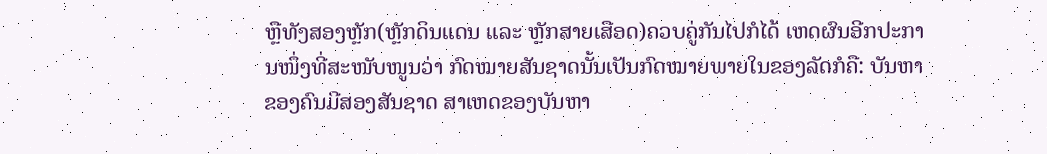ຫຼືທັງສອງຫຼັກ(ຫຼັກດິນແດນ ແລະ ຫຼັກສາຍເສືອດ)ຄວບຄູ່ກັນໄປກໍໄດ້ ເຫດຜົນອີກປະການໜຶ່ງທີ່ສະໜັບໜູນວ່າ ກົດໝາຍສັນຊາດນັ້ນເປັນກົດໝາຍພາຍໃນຂອງລັດກໍຄື: ບັນຫາຂອງຄົນມີສອງສັນຊາດ ສາເຫດຂອງບັນຫາ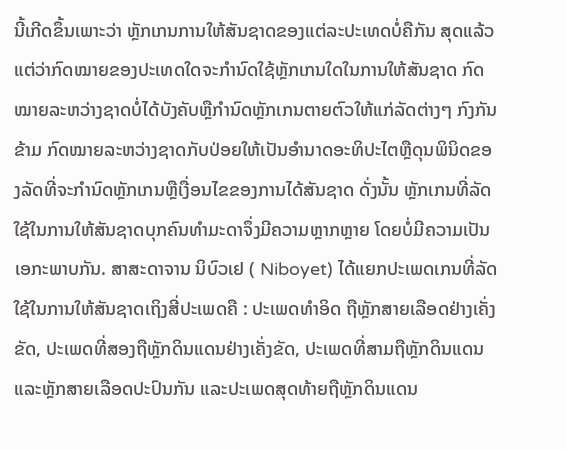ນີ້ເກີດຂຶ້ນເພາະວ່າ ຫຼັກເກນການໃຫ້ສັນຊາດຂອງແຕ່ລະປະເທດບໍ່ຄືກັນ ສຸດແລ້ວແຕ່ວ່າກົດໝາຍຂອງປະເທດໃດຈະກຳນົດໃຊ້ຫຼັກເກນໃດໃນການໃຫ້ສັນຊາດ ກົດໝາຍລະຫວ່າງຊາດບໍ່ໄດ້ບັງຄັບຫຼືກຳນົດຫຼັກເກນຕາຍຕົວໃຫ້ແກ່ລັດຕ່າງໆ ກົງກັນຂ້າມ ກົດໝາຍລະຫວ່າງຊາດກັບປ່ອຍໃຫ້ເປັນອຳນາດອະທິປະໄຕຫຼືດຸນພິນິດຂອງລັດທີ່ຈະກຳນົດຫຼັກເກນຫຼືເງື່ອນໄຂຂອງການໄດ້ສັນຊາດ ດັ່ງນັ້ນ ຫຼັກເກນທີ່ລັດໃຊ້ໃນການໃຫ້ສັນຊາດບຸກຄົນທຳມະດາຈຶ່ງມີຄວາມຫຼາກຫຼາຍ ໂດຍບໍ່ມີຄວາມເປັນເອກະພາບກັນ. ສາສະດາຈານ ນິບົວເຢ ( Niboyet) ໄດ້ແຍກປະເພດເກນທີ່ລັດໃຊ້ໃນການໃຫ້ສັນຊາດເຖິງສີ່ປະເພດຄື : ປະເພດທຳອິດ ຖືຫຼັກສາຍເລືອດຢ່າງເຄັ່ງຂັດ, ປະເພດທີ່ສອງຖືຫຼັກດິນແດນຢ່າງເຄັ່ງຂັດ, ປະເພດທີ່ສາມຖືຫຼັກດິນແດນແລະຫຼັກສາຍເລືອດປະປົນກັນ ແລະປະເພດສຸດທ້າຍຖືຫຼັກດິນແດນ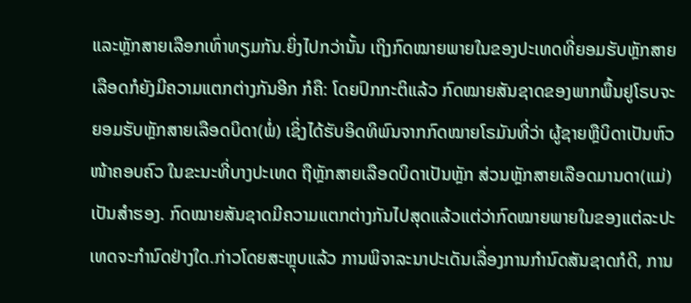ແລະຫຼັກສາຍເລືອກເທົ່າທຽມກັນ.ຍິ່ງໄປກວ່ານັ້ນ ເຖິງກົດໝາຍພາຍໃນຂອງປະເທດທີ່ຍອມຮັບຫຼັກສາຍເລືອດກໍຍັງມີຄວາມແຕກຕ່າງກັນອີກ ກໍຄື: ໂດຍປົກກະຕິແລ້ວ ກົດໝາຍສັນຊາດຂອງພາກພື້ນຢູໂຣບຈະຍອມຮັບຫຼັກສາຍເລືອດບິດາ(ພໍ່) ເຊິ່ງໄດ້ຮັບອິດທິພົນຈາກກົດໝາຍໂຣມັນທີ່ວ່າ ຜູ້ຊາຍຫຼືບິດາເປັນຫົວໜ້າຄອບຄົວ ໃນຂະນະທີ່ບາງປະເທດ ຖືຫຼັກສາຍເລືອດບິດາເປັນຫຼັກ ສ່ວນຫຼັກສາຍເລືອດມານດາ(ແມ່)ເປັນສຳຮອງ. ກົດໝາຍສັນຊາດມີຄວາມແຕກຕ່າງກັນໄປສຸດແລ້ວແຕ່ວ່າກົດໝາຍພາຍໃນຂອງແຕ່ລະປະເທດຈະກຳນົດຢ່າງໃດ.ກ່າວໂດຍສະຫຼຸບແລ້ວ ການພິຈາລະນາປະເດັນເລື່ອງການກຳນົດສັນຊາດກໍດີ, ການ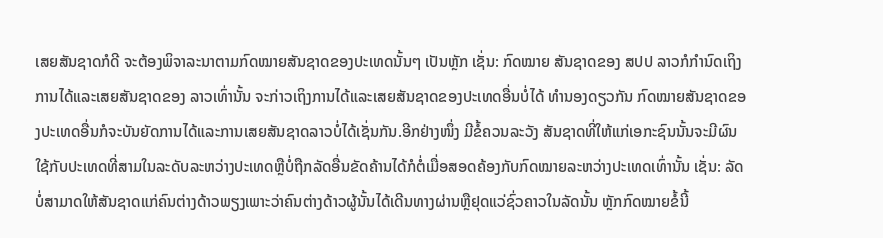ເສຍສັນຊາດກໍດີ ຈະຕ້ອງພິຈາລະນາຕາມກົດໝາຍສັນຊາດຂອງປະເທດນັ້ນໆ ເປັນຫຼັກ ເຊັ່ນ: ກົດໝາຍ ສັນຊາດຂອງ ສປປ ລາວກໍກຳນົດເຖິງການໄດ້ແລະເສຍສັນຊາດຂອງ ລາວເທົ່ານັ້ນ ຈະກ່າວເຖິງການໄດ້ແລະເສຍສັນຊາດຂອງປະເທດອື່ນບໍ່ໄດ້ ທຳນອງດຽວກັນ ກົດໝາຍສັນຊາດຂອງປະເທດອື່ນກໍຈະບັນຍັດການໄດ້ແລະການເສຍສັນຊາດລາວບໍ່ໄດ້ເຊັ່ນກັນ.ອີກຢ່າງໜຶ່ງ ມີຂໍ້ຄວນລະວັງ ສັນຊາດທີ່ໃຫ້ແກ່ເອກະຊົນນັ້ນຈະມີຜົນໃຊ້ກັບປະເທດທີ່ສາມໃນລະດັບລະຫວ່າງປະເທດຫຼືບໍ່ຖືກລັດອື່ນຂັດຄ້ານໄດ້ກໍຕໍ່ເມື່ອສອດຄ້ອງກັບກົດໝາຍລະຫວ່າງປະເທດເທົ່ານັ້ນ ເຊັ່ນ: ລັດບໍ່ສາມາດໃຫ້ສັນຊາດແກ່ຄົນຕ່າງດ້າວພຽງເພາະວ່າຄົນຕ່າງດ້າວຜູ້ນັ້ນໄດ້ເດີນທາງຜ່ານຫຼືຢຸດແວ່ຊົ່ວຄາວໃນລັດນັ້ນ ຫຼັກກົດໝາຍຂໍ້ນີ້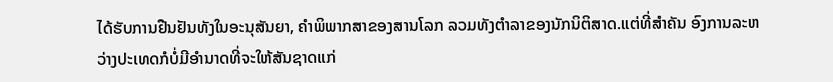ໄດ້ຮັບການຢືນຢັນທັງໃນອະນຸສັນຍາ, ຄຳພິພາກສາຂອງສານໂລກ ລວມທັງຕຳລາຂອງນັກນິຕິສາດ.ແຕ່ທີ່ສຳຄັນ ອົງການລະຫວ່າງປະເທດກໍບໍ່ມີອຳນາດທີ່ຈະໃຫ້ສັນຊາດແກ່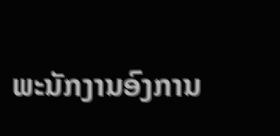ພະນັກງານອົງການ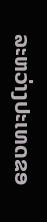ລະຫວ່າງປະເທດຂອ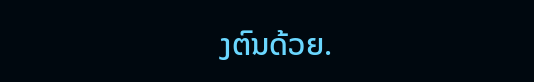ງຕົນດ້ວຍ.